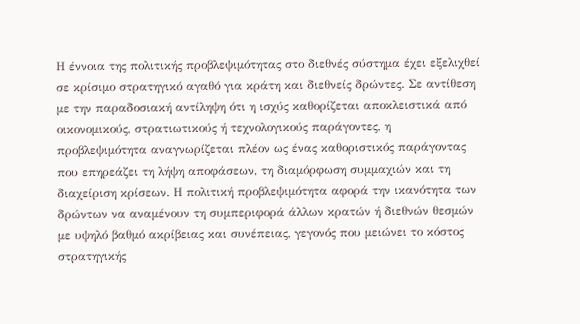Η έννοια της πολιτικής προβλεψιμότητας στο διεθνές σύστημα έχει εξελιχθεί σε κρίσιμο στρατηγικό αγαθό για κράτη και διεθνείς δρώντες. Σε αντίθεση με την παραδοσιακή αντίληψη ότι η ισχύς καθορίζεται αποκλειστικά από οικονομικούς, στρατιωτικούς ή τεχνολογικούς παράγοντες, η προβλεψιμότητα αναγνωρίζεται πλέον ως ένας καθοριστικός παράγοντας που επηρεάζει τη λήψη αποφάσεων, τη διαμόρφωση συμμαχιών και τη διαχείριση κρίσεων. Η πολιτική προβλεψιμότητα αφορά την ικανότητα των δρώντων να αναμένουν τη συμπεριφορά άλλων κρατών ή διεθνών θεσμών με υψηλό βαθμό ακρίβειας και συνέπειας, γεγονός που μειώνει το κόστος στρατηγικής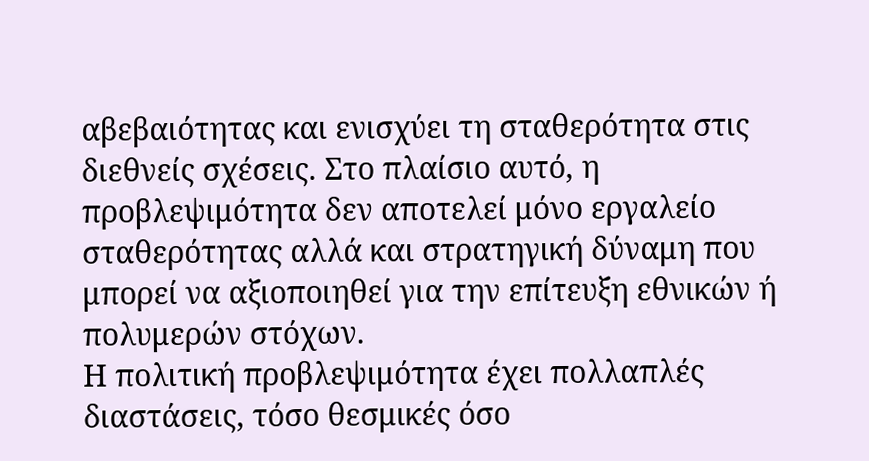αβεβαιότητας και ενισχύει τη σταθερότητα στις διεθνείς σχέσεις. Στο πλαίσιο αυτό, η προβλεψιμότητα δεν αποτελεί μόνο εργαλείο σταθερότητας αλλά και στρατηγική δύναμη που μπορεί να αξιοποιηθεί για την επίτευξη εθνικών ή πολυμερών στόχων.
Η πολιτική προβλεψιμότητα έχει πολλαπλές διαστάσεις, τόσο θεσμικές όσο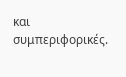και συμπεριφορικές.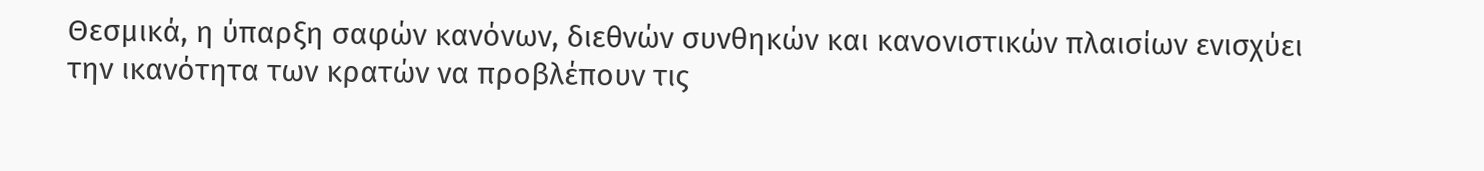Θεσμικά, η ύπαρξη σαφών κανόνων, διεθνών συνθηκών και κανονιστικών πλαισίων ενισχύει την ικανότητα των κρατών να προβλέπουν τις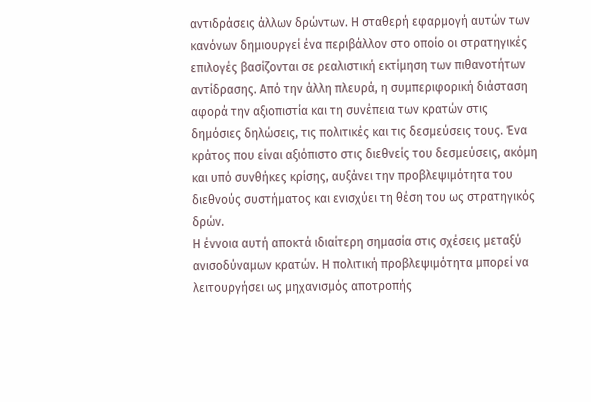αντιδράσεις άλλων δρώντων. Η σταθερή εφαρμογή αυτών των κανόνων δημιουργεί ένα περιβάλλον στο οποίο οι στρατηγικές επιλογές βασίζονται σε ρεαλιστική εκτίμηση των πιθανοτήτων αντίδρασης. Από την άλλη πλευρά, η συμπεριφορική διάσταση αφορά την αξιοπιστία και τη συνέπεια των κρατών στις δημόσιες δηλώσεις, τις πολιτικές και τις δεσμεύσεις τους. Ένα κράτος που είναι αξιόπιστο στις διεθνείς του δεσμεύσεις, ακόμη και υπό συνθήκες κρίσης, αυξάνει την προβλεψιμότητα του διεθνούς συστήματος και ενισχύει τη θέση του ως στρατηγικός δρών.
Η έννοια αυτή αποκτά ιδιαίτερη σημασία στις σχέσεις μεταξύ ανισοδύναμων κρατών. Η πολιτική προβλεψιμότητα μπορεί να λειτουργήσει ως μηχανισμός αποτροπής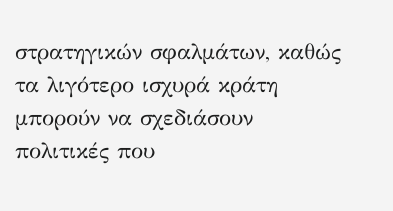στρατηγικών σφαλμάτων, καθώς τα λιγότερο ισχυρά κράτη μπορούν να σχεδιάσουν πολιτικές που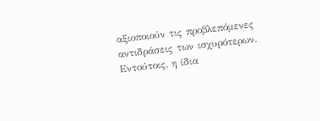αξιοποιούν τις προβλεπόμενες αντιδράσεις των ισχυρότερων. Εντούτοις, η ίδια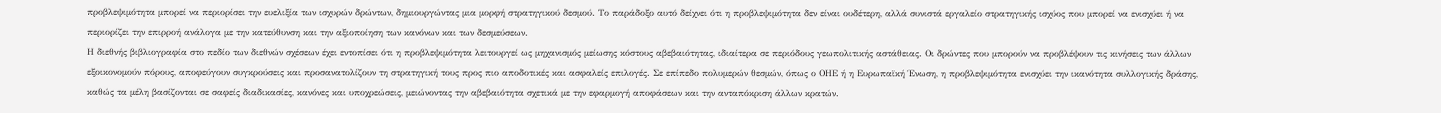προβλεψιμότητα μπορεί να περιορίσει την ευελιξία των ισχυρών δρώντων, δημιουργώντας μια μορφή στρατηγικού δεσμού. Το παράδοξο αυτό δείχνει ότι η προβλεψιμότητα δεν είναι ουδέτερη, αλλά συνιστά εργαλείο στρατηγικής ισχύος που μπορεί να ενισχύει ή να περιορίζει την επιρροή ανάλογα με την κατεύθυνση και την αξιοποίηση των κανόνων και των δεσμεύσεων.
Η διεθνής βιβλιογραφία στο πεδίο των διεθνών σχέσεων έχει εντοπίσει ότι η προβλεψιμότητα λειτουργεί ως μηχανισμός μείωσης κόστους αβεβαιότητας, ιδιαίτερα σε περιόδους γεωπολιτικής αστάθειας. Οι δρώντες που μπορούν να προβλέψουν τις κινήσεις των άλλων εξοικονομούν πόρους, αποφεύγουν συγκρούσεις και προσανατολίζουν τη στρατηγική τους προς πιο αποδοτικές και ασφαλείς επιλογές. Σε επίπεδο πολυμερών θεσμών, όπως ο ΟΗΕ ή η Ευρωπαϊκή Ένωση, η προβλεψιμότητα ενισχύει την ικανότητα συλλογικής δράσης, καθώς τα μέλη βασίζονται σε σαφείς διαδικασίες, κανόνες και υποχρεώσεις, μειώνοντας την αβεβαιότητα σχετικά με την εφαρμογή αποφάσεων και την ανταπόκριση άλλων κρατών.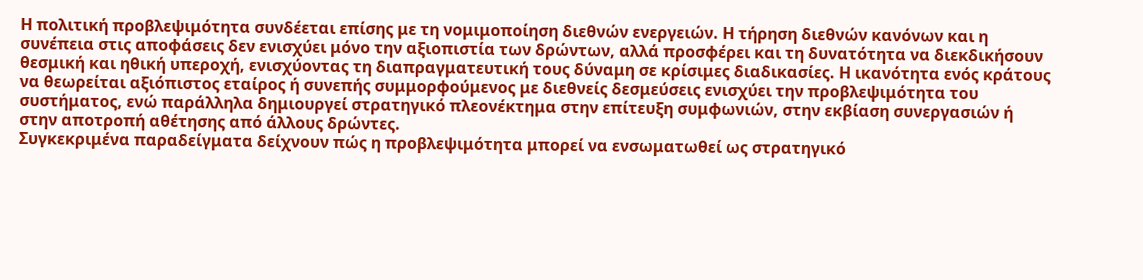Η πολιτική προβλεψιμότητα συνδέεται επίσης με τη νομιμοποίηση διεθνών ενεργειών. Η τήρηση διεθνών κανόνων και η συνέπεια στις αποφάσεις δεν ενισχύει μόνο την αξιοπιστία των δρώντων, αλλά προσφέρει και τη δυνατότητα να διεκδικήσουν θεσμική και ηθική υπεροχή, ενισχύοντας τη διαπραγματευτική τους δύναμη σε κρίσιμες διαδικασίες. Η ικανότητα ενός κράτους να θεωρείται αξιόπιστος εταίρος ή συνεπής συμμορφούμενος με διεθνείς δεσμεύσεις ενισχύει την προβλεψιμότητα του συστήματος, ενώ παράλληλα δημιουργεί στρατηγικό πλεονέκτημα στην επίτευξη συμφωνιών, στην εκβίαση συνεργασιών ή στην αποτροπή αθέτησης από άλλους δρώντες.
Συγκεκριμένα παραδείγματα δείχνουν πώς η προβλεψιμότητα μπορεί να ενσωματωθεί ως στρατηγικό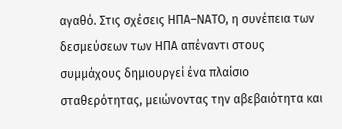αγαθό. Στις σχέσεις ΗΠΑ–ΝΑΤΟ, η συνέπεια των δεσμεύσεων των ΗΠΑ απέναντι στους συμμάχους δημιουργεί ένα πλαίσιο σταθερότητας, μειώνοντας την αβεβαιότητα και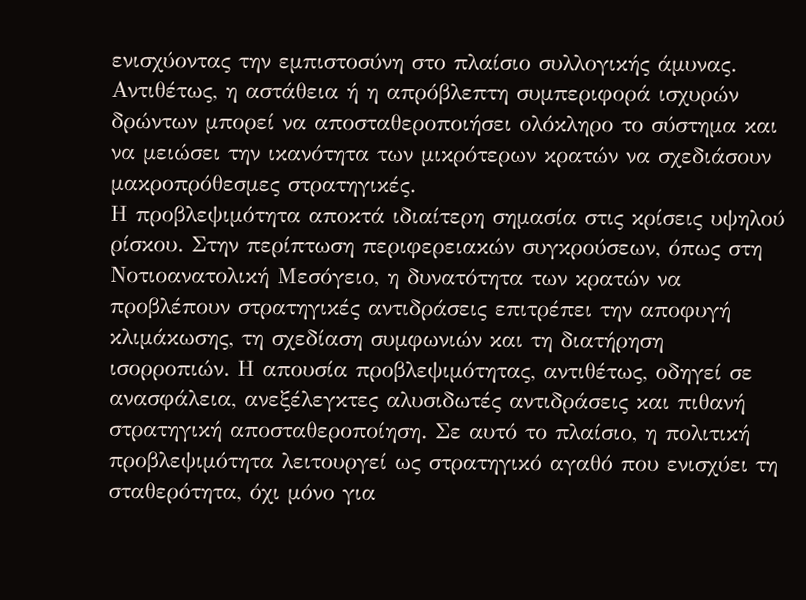ενισχύοντας την εμπιστοσύνη στο πλαίσιο συλλογικής άμυνας. Αντιθέτως, η αστάθεια ή η απρόβλεπτη συμπεριφορά ισχυρών δρώντων μπορεί να αποσταθεροποιήσει ολόκληρο το σύστημα και να μειώσει την ικανότητα των μικρότερων κρατών να σχεδιάσουν μακροπρόθεσμες στρατηγικές.
Η προβλεψιμότητα αποκτά ιδιαίτερη σημασία στις κρίσεις υψηλού ρίσκου. Στην περίπτωση περιφερειακών συγκρούσεων, όπως στη Νοτιοανατολική Μεσόγειο, η δυνατότητα των κρατών να προβλέπουν στρατηγικές αντιδράσεις επιτρέπει την αποφυγή κλιμάκωσης, τη σχεδίαση συμφωνιών και τη διατήρηση ισορροπιών. Η απουσία προβλεψιμότητας, αντιθέτως, οδηγεί σε ανασφάλεια, ανεξέλεγκτες αλυσιδωτές αντιδράσεις και πιθανή στρατηγική αποσταθεροποίηση. Σε αυτό το πλαίσιο, η πολιτική προβλεψιμότητα λειτουργεί ως στρατηγικό αγαθό που ενισχύει τη σταθερότητα, όχι μόνο για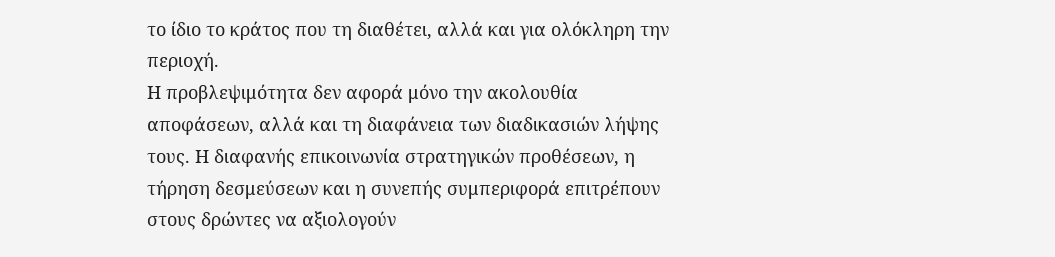το ίδιο το κράτος που τη διαθέτει, αλλά και για ολόκληρη την περιοχή.
Η προβλεψιμότητα δεν αφορά μόνο την ακολουθία αποφάσεων, αλλά και τη διαφάνεια των διαδικασιών λήψης τους. Η διαφανής επικοινωνία στρατηγικών προθέσεων, η τήρηση δεσμεύσεων και η συνεπής συμπεριφορά επιτρέπουν στους δρώντες να αξιολογούν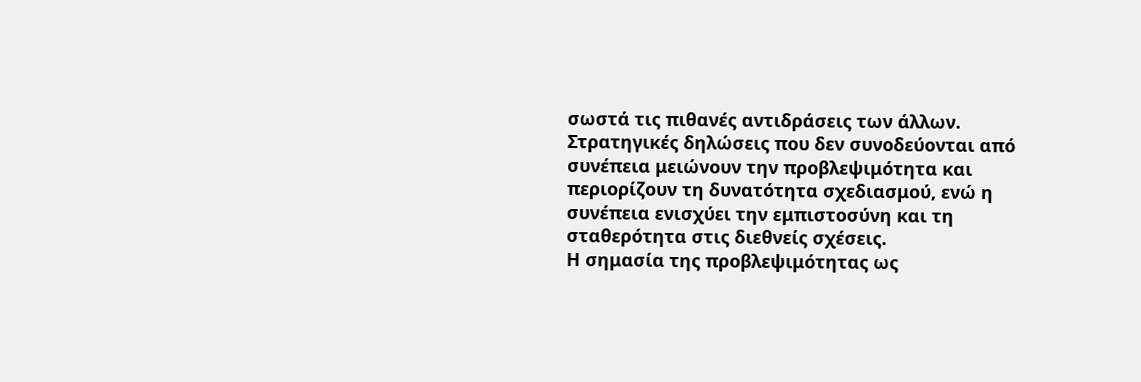σωστά τις πιθανές αντιδράσεις των άλλων. Στρατηγικές δηλώσεις που δεν συνοδεύονται από συνέπεια μειώνουν την προβλεψιμότητα και περιορίζουν τη δυνατότητα σχεδιασμού, ενώ η συνέπεια ενισχύει την εμπιστοσύνη και τη σταθερότητα στις διεθνείς σχέσεις.
Η σημασία της προβλεψιμότητας ως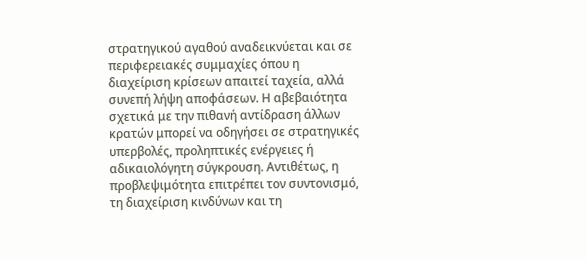στρατηγικού αγαθού αναδεικνύεται και σε περιφερειακές συμμαχίες όπου η διαχείριση κρίσεων απαιτεί ταχεία, αλλά συνεπή λήψη αποφάσεων. Η αβεβαιότητα σχετικά με την πιθανή αντίδραση άλλων κρατών μπορεί να οδηγήσει σε στρατηγικές υπερβολές, προληπτικές ενέργειες ή αδικαιολόγητη σύγκρουση. Αντιθέτως, η προβλεψιμότητα επιτρέπει τον συντονισμό, τη διαχείριση κινδύνων και τη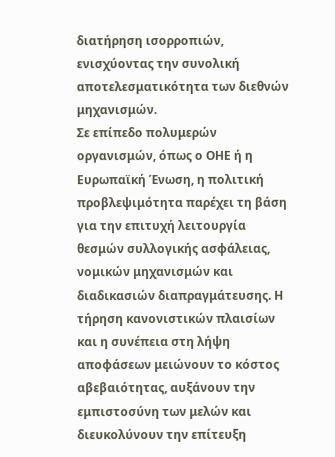διατήρηση ισορροπιών, ενισχύοντας την συνολική αποτελεσματικότητα των διεθνών μηχανισμών.
Σε επίπεδο πολυμερών οργανισμών, όπως ο ΟΗΕ ή η Ευρωπαϊκή Ένωση, η πολιτική προβλεψιμότητα παρέχει τη βάση για την επιτυχή λειτουργία θεσμών συλλογικής ασφάλειας, νομικών μηχανισμών και διαδικασιών διαπραγμάτευσης. Η τήρηση κανονιστικών πλαισίων και η συνέπεια στη λήψη αποφάσεων μειώνουν το κόστος αβεβαιότητας, αυξάνουν την εμπιστοσύνη των μελών και διευκολύνουν την επίτευξη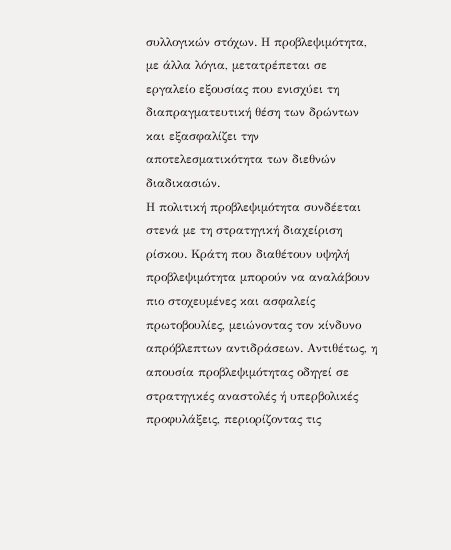συλλογικών στόχων. Η προβλεψιμότητα, με άλλα λόγια, μετατρέπεται σε εργαλείο εξουσίας που ενισχύει τη διαπραγματευτική θέση των δρώντων και εξασφαλίζει την αποτελεσματικότητα των διεθνών διαδικασιών.
Η πολιτική προβλεψιμότητα συνδέεται στενά με τη στρατηγική διαχείριση ρίσκου. Κράτη που διαθέτουν υψηλή προβλεψιμότητα μπορούν να αναλάβουν πιο στοχευμένες και ασφαλείς πρωτοβουλίες, μειώνοντας τον κίνδυνο απρόβλεπτων αντιδράσεων. Αντιθέτως, η απουσία προβλεψιμότητας οδηγεί σε στρατηγικές αναστολές ή υπερβολικές προφυλάξεις, περιορίζοντας τις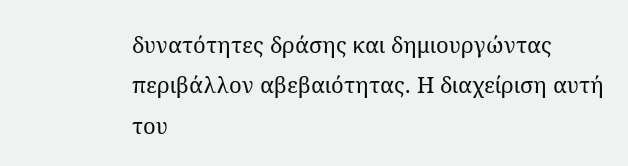δυνατότητες δράσης και δημιουργώντας περιβάλλον αβεβαιότητας. Η διαχείριση αυτή του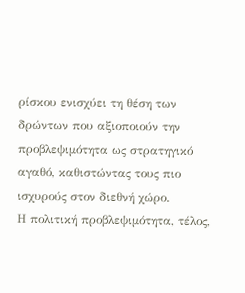ρίσκου ενισχύει τη θέση των δρώντων που αξιοποιούν την προβλεψιμότητα ως στρατηγικό αγαθό, καθιστώντας τους πιο ισχυρούς στον διεθνή χώρο.
Η πολιτική προβλεψιμότητα, τέλος,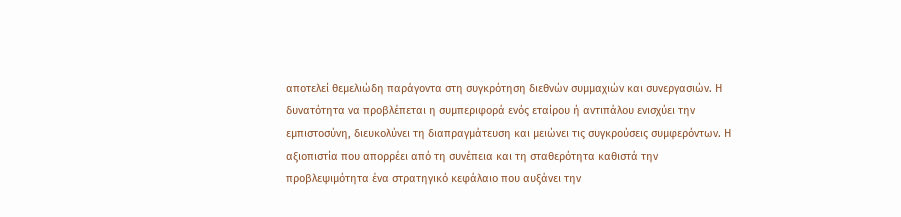αποτελεί θεμελιώδη παράγοντα στη συγκρότηση διεθνών συμμαχιών και συνεργασιών. Η δυνατότητα να προβλέπεται η συμπεριφορά ενός εταίρου ή αντιπάλου ενισχύει την εμπιστοσύνη, διευκολύνει τη διαπραγμάτευση και μειώνει τις συγκρούσεις συμφερόντων. Η αξιοπιστία που απορρέει από τη συνέπεια και τη σταθερότητα καθιστά την προβλεψιμότητα ένα στρατηγικό κεφάλαιο που αυξάνει την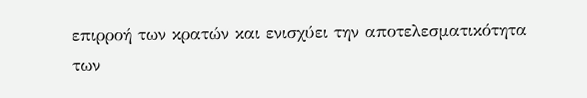επιρροή των κρατών και ενισχύει την αποτελεσματικότητα των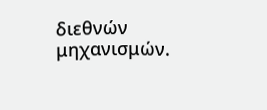διεθνών μηχανισμών.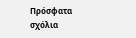Πρόσφατα σχόλια